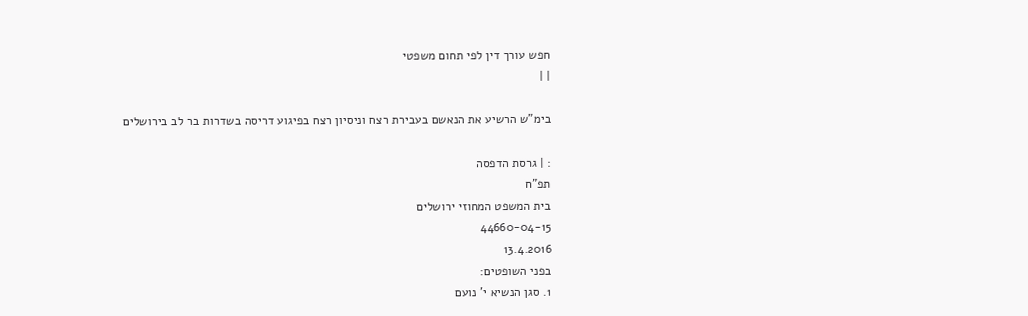חפש עורך דין לפי תחום משפטי
| |

בימ"ש הרשיע את הנאשם בעבירת רצח וניסיון רצח בפיגוע דריסה בשדרות בר לב בירושלים

: | גרסת הדפסה
תפ"ח
בית המשפט המחוזי ירושלים
44660-04-15
13.4.2016
בפני השופטים:
1. סגן הנשיא י' נועם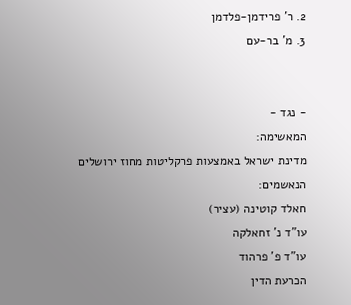2. ר' פרידמן-פלדמן
3. מ' בר-עם


- נגד -
המאשימה:
מדינת ישראל באמצעות פרקליטות מחוז ירושלים
הנאשמים:
חאלד קוטינה (עציר)
עו"ד נ' זחאלקה
עו"ד פ' פרהוד
הכרעת הדין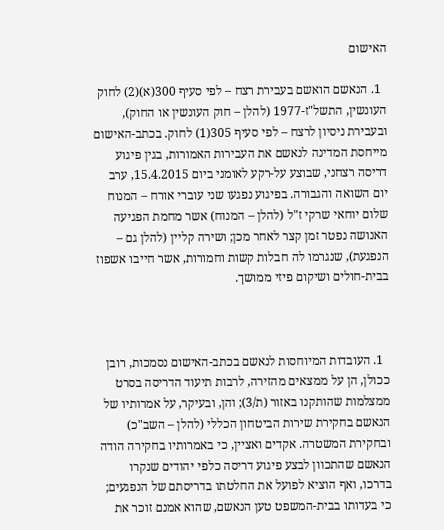האישום

  1. הנאשם הואשם בעבירת רצח – לפי סעיף 300(א)(2) לחוק העונשין, התשל"ז-1977 (להלן – חוק העונשין או החוק), ובעבירת ניסיון לרצח – לפי סעיף 305(1) לחוק. בכתב-האישום מייחסת המדינה לנאשם את העבירות האמורות, בגין פיגוע דריסה רצחני, שבוצע על-רקע לאומני ביום 15.4.2015, ערב יום השואה והגבורה. בפיגוע נפגעו שני עוברי אורח – המנוח שלום יוחאי שרקי ז"ל (להלן – המנוח) אשר מחמת הפגיעה האנושה נפטר זמן קצר לאחר מכן; ושירה קליין (להלן גם – הנפגעת), שנגרמו לה חבלות קשות וחמורות, אשר חייבו אשפוז בבית-חולים ושיקום פיזי ממושך.



  1. העובדות המיוחסות לנאשם בכתב-האישום נסמכות, רובן ככולן, הן על ממצאים מהזירה, לרבות תיעוד הדריסה בסרט ממצלמות שהותקנו באזור (ת/3); והן, ובעיקר, על אמרותיו של הנאשם בחקירת שירות הביטחון הכללי (להלן – השב"כ) ובחקירת המשטרה. אקדים ואציין, כי באמרותיו בחקירה הודה הנאשם שהתכוון לבצע פיגוע דריסה כלפי יהודים שנקרו בדרכו, ואף הוציא לפועל את החלטתו בדריסתם של הנפגעים; כי בעדותו בבית-המשפט טען הנאשם, שהוא אמנם זוכר את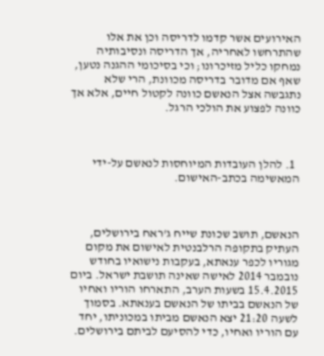האירועים אשר קדמו לדריסה וכן את אלו שהתרחשו לאחריה, אך הדריסה ונסיבותיה נמחקו כליל מזיכרונו; וכי בסיכומי ההגנה נטען, שאף אם מדובר בדריסה מכוונת, הרי שלא נתגבשה אצל הנאשם כוונה לקטול חיים, אלא אך כוונה לפצוע את הולכי הרגל.



  1. להלן העובדות המיוחסות לנאשם על-ידי המאשימה בכתב-האישום.



הנאשם, תושב שכונת שייח ג'ראח בירושלים, העתיק בתקופה הרלבנטית לאישום את מקום מגוריו לכפר ענאתא, בעקבות נישואיו בחודש נובמבר 2014 לאישה שאינה תושבת ישראל. ביום 15.4.2015 בשעות הערב, התארחו הוריו ואחיו של הנאשם בביתו של הנאשם בענאתא. בסמוך לשעה 21:20 יצא הנאשם מביתו במכוניתו, יחד עם הוריו ואחיו, כדי להסיעם לביתם בירושלים.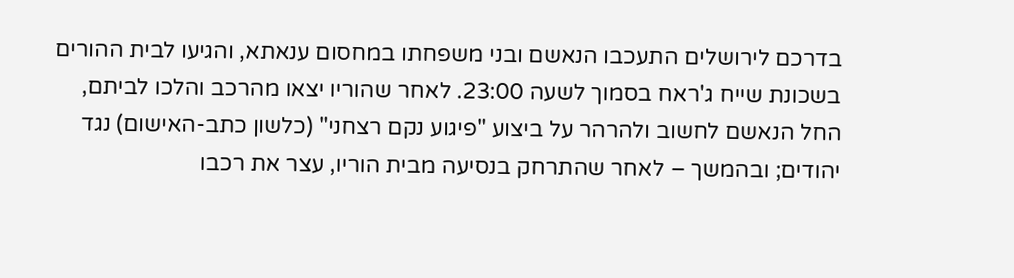בדרכם לירושלים התעכבו הנאשם ובני משפחתו במחסום ענאתא, והגיעו לבית ההורים בשכונת שייח ג'ראח בסמוך לשעה 23:00. לאחר שהוריו יצאו מהרכב והלכו לביתם, החל הנאשם לחשוב ולהרהר על ביצוע "פיגוע נקם רצחני" (כלשון כתב-האישום) נגד יהודים; ובהמשך – לאחר שהתרחק בנסיעה מבית הוריו, עצר את רכבו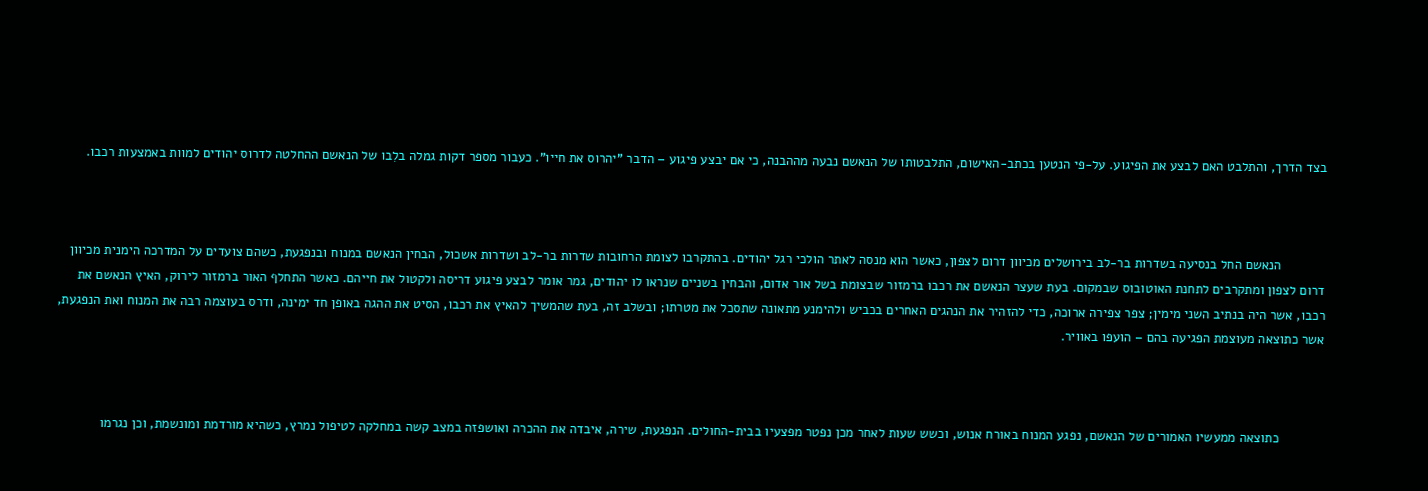בצד הדרך, והתלבט האם לבצע את הפיגוע. על-פי הנטען בכתב-האישום, התלבטותו של הנאשם נבעה מההבנה, כי אם יבצע פיגוע – הדבר "יהרוס את חייו". כעבור מספר דקות גמלה בלִבו של הנאשם ההחלטה לדרוס יהודים למוות באמצעות רכבו.



            הנאשם החל בנסיעה בשדרות בר-לב בירושלים מכיוון דרום לצפון, כאשר הוא מנסה לאתר הולכי רגל יהודים. בהתקרבו לצומת הרחובות שדרות בר-לב ושדרות אשכול, הבחין הנאשם במנוח ובנפגעת, כשהם צועדים על המדרכה הימנית מכיוון דרום לצפון ומתקרבים לתחנת האוטובוס שבמקום. בעת שעצר הנאשם את רכבו ברמזור שבצומת בשל אור אדום, והבחין בשניים שנראו לו יהודים, גמר אומר לבצע פיגוע דריסה ולקטול את חייהם. כאשר התחלף האור ברמזור לירוק, האיץ הנאשם את רכבו, אשר היה בנתיב השני מימין; צפר צפירה ארוכה, כדי להזהיר את הנהגים האחרים בכביש ולהימנע מתאונה שתסכל את מטרתו; ובשלב זה, בעת שהמשיך להאיץ את רכבו, הסיט את ההגה באופן חד ימינה, ודרס בעוצמה רבה את המנוח ואת הנפגעת, אשר כתוצאה מעוצמת הפגיעה בהם – הועפו באוויר.



            כתוצאה ממעשיו האמורים של הנאשם, נפגע המנוח באורח אנוש, וכשש שעות לאחר מכן נפטר מפצעיו בבית-החולים. הנפגעת, שירה, איבדה את ההכרה ואושפזה במצב קשה במחלקה לטיפול נמרץ, כשהיא מורדמת ומונשמת, וכן נגרמו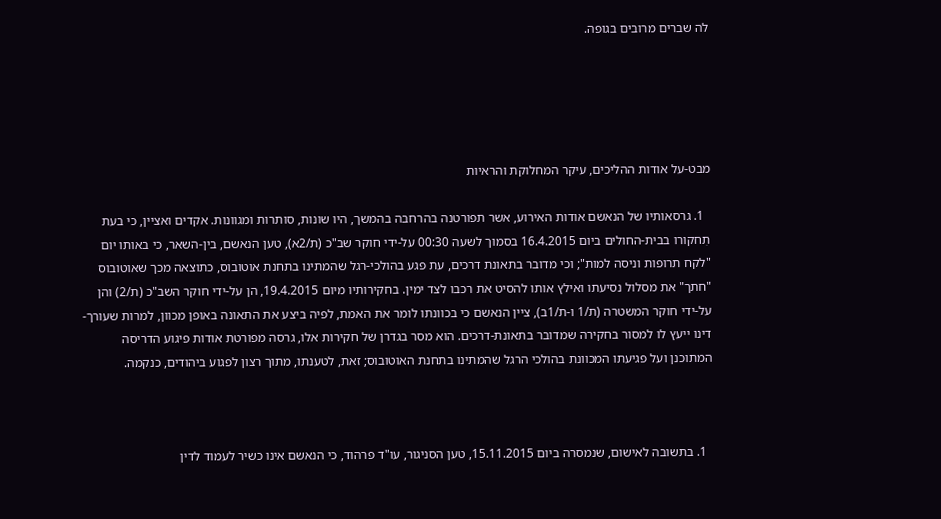לה שברים מרובים בגופה.





מבט-על אודות ההליכים, עיקר המחלוקת והראיות

  1. גרסאותיו של הנאשם אודות האירוע, אשר תפורטנה בהרחבה בהמשך, היו שונות, סותרות ומגוונות. אקדים ואציין, כי בעת תִחקורו בבית-החולים ביום 16.4.2015 בסמוך לשעה 00:30 על-ידי חוקר שב"כ (ת/2א), טען הנאשם, בין-השאר, כי באותו יום "לקח תרופות וניסה למות"; וכי מדובר בתאונת דרכים, עת פגע בהולכי-רגל שהמתינו בתחנת אוטובוס, כתוצאה מכך שאוטובוס "חתך" את מסלול נסיעתו ואילץ אותו להסיט את רכבו לצד ימין. בחקירותיו מיום 19.4.2015, הן על-ידי חוקר השב"כ (ת/2) והן על-ידי חוקר המשטרה (ת/1 ו-ת/1ב), ציין הנאשם כי בכוונתו לומר את האמת, לפיה ביצע את התאונה באופן מכוון, למרות שעורך-דינו ייעץ לו למסור בחקירה שמדובר בתאונת-דרכים. הוא מסר בגדרן של חקירות אלו, גרסה מפורטת אודות פיגוע הדריסה המתוכנן ועל פגיעתו המכוונת בהולכי הרגל שהמתינו בתחנת האוטובוס; זאת, לטענתו, מתוך רצון לפגוע ביהודים, כנקמה.



  1. בתשובה לאישום, שנמסרה ביום 15.11.2015, טען הסניגור, עו"ד פרהוד, כי הנאשם אינו כשיר לעמוד לדין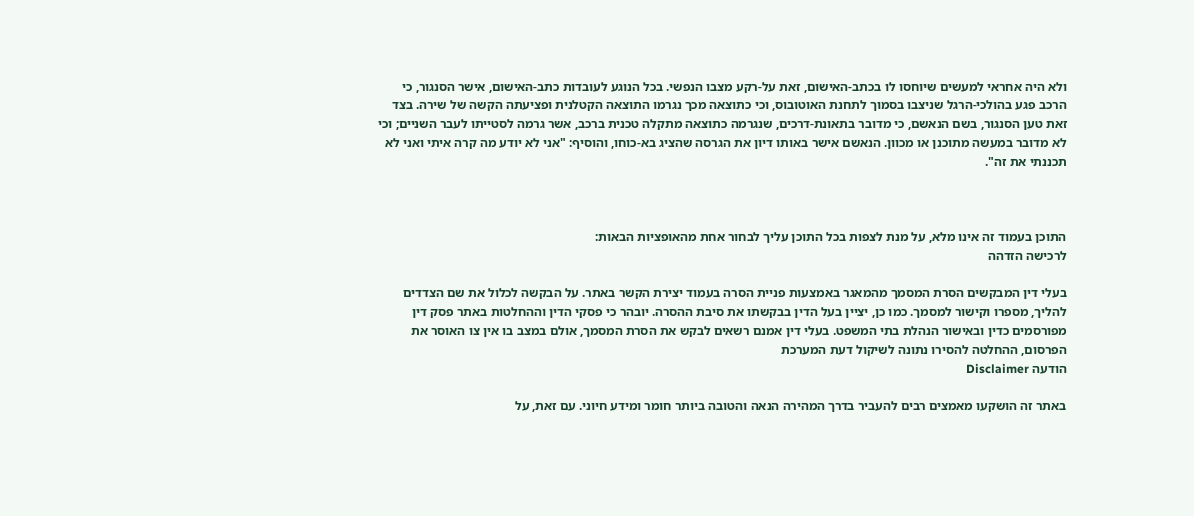ולא היה אחראי למעשים שיוחסו לו בכתב-האישום, זאת על-רקע מצבו הנפשי. בכל הנוגע לעובדות כתב-האישום, אישר הסנגור, כי הרכב פגע בהולכי-הרגל שניצבו בסמוך לתחנת האוטובוס, וכי כתוצאה מכך נגרמו התוצאה הקטלנית ופציעתה הקשה של שירה. בצד זאת טען הסנגור, בשם הנאשם, כי מדובר בתאונת-דרכים, שנגרמה כתוצאה מתקלה טכנית ברכב, אשר גרמה לסטייתו לעבר השניים; וכי לא מדובר במעשה מתוכנן או מכוון. הנאשם אישר באותו דיון את הגרסה שהציג בא-כוחו, והוסיף: "אני לא יודע מה קרה איתי ואני לא תכננתי את זה".



התוכן בעמוד זה אינו מלא, על מנת לצפות בכל התוכן עליך לבחור אחת מהאופציות הבאות:
לרכישה הזדהה

בעלי דין המבקשים הסרת המסמך מהמאגר באמצעות פניית הסרה בעמוד יצירת הקשר באתר. על הבקשה לכלול את שם הצדדים להליך, מספרו וקישור למסמך. כמו כן, יציין בעל הדין בבקשתו את סיבת ההסרה. יובהר כי פסקי הדין וההחלטות באתר פסק דין מפורסמים כדין ובאישור הנהלת בתי המשפט. בעלי דין אמנם רשאים לבקש את הסרת המסמך, אולם במצב בו אין צו האוסר את הפרסום, ההחלטה להסירו נתונה לשיקול דעת המערכת
הודעה Disclaimer

באתר זה הושקעו מאמצים רבים להעביר בדרך המהירה הנאה והטובה ביותר חומר ומידע חיוני. עם זאת, על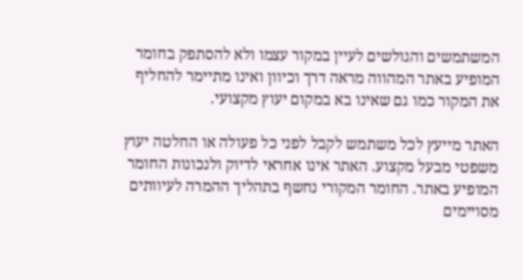המשתמשים והגולשים לעיין במקור עצמו ולא להסתפק בחומר המופיע באתר המהווה מראה דרך וכיוון ואינו מתיימר להחליף את המקור כמו גם שאינו בא במקום יעוץ מקצועי.

האתר מייעץ לכל משתמש לקבל לפני כל פעולה או החלטה יעוץ משפטי מבעל מקצוע. האתר אינו אחראי לדיוק ולנכונות החומר המופיע באתר. החומר המקורי נחשף בתהליך ההמרה לעיוותים מסויימים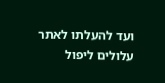ועד להעלתו לאתר עלולים ליפול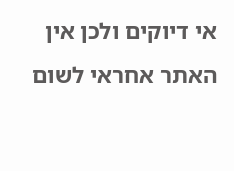אי דיוקים ולכן אין האתר אחראי לשום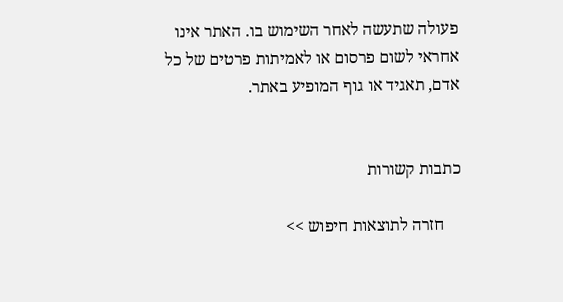פעולה שתעשה לאחר השימוש בו. האתר אינו אחראי לשום פרסום או לאמיתות פרטים של כל אדם, תאגיד או גוף המופיע באתר.


כתבות קשורות

    חזרה לתוצאות חיפוש >>